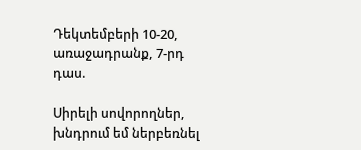Դեկտեմբերի 10-20, առաջադրանք, 7-րդ դաս.

Սիրելի սովորողներ, խնդրում եմ ներբեռնել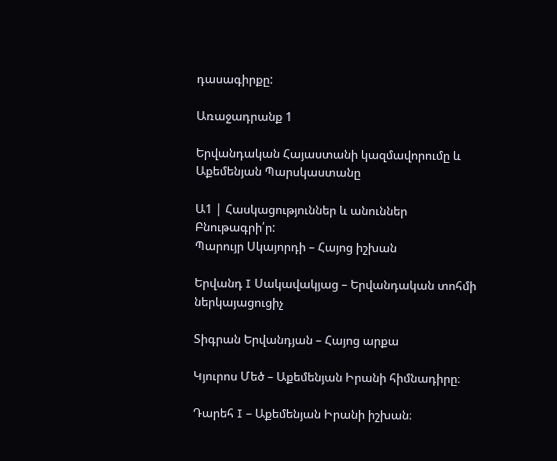դասագիրքը:

Առաջադրանք 1

Երվանդական Հայաստանի կազմավորումը և Աքեմենյան Պարսկաստանը

Ա1 | Հասկացություններ և անուններ
Բնութագրի՛ր:
Պարույր Սկայորդի – Հայոց իշխան

Երվանդ I Սակավակյաց – Երվանդական տոհմի ներկայացուցիչ

Տիգրան Երվանդյան – Հայոց արքա

Կյուրոս Մեծ – Աքեմենյան Իրանի հիմնադիրը։

Դարեհ I – Աքեմենյան Իրանի իշխան։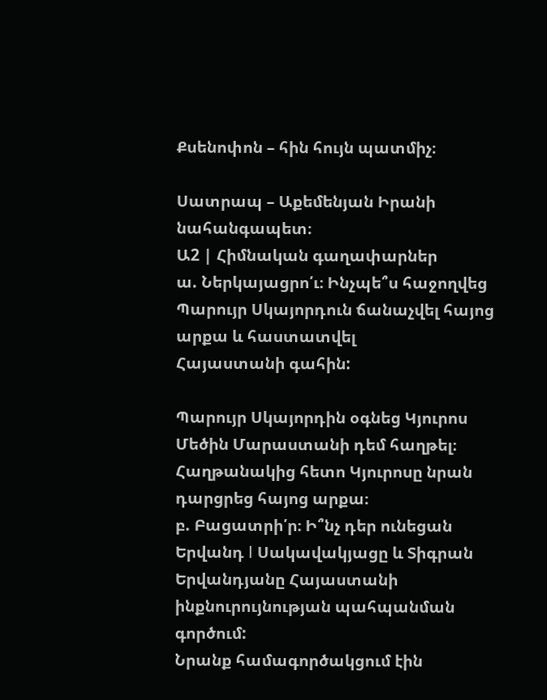Քսենոփոն – հին հույն պատմիչ։

Սատրապ – Աքեմենյան Իրանի նահանգապետ։
Ա2 | Հիմնական գաղափարներ
ա. Ներկայացրո՛ւ։ Ինչպե՞ս հաջողվեց Պարույր Սկայորդուն ճանաչվել հայոց արքա և հաստատվել
Հայաստանի գահին:

Պարույր Սկայորդին օգնեց Կյուրոս Մեծին Մարաստանի դեմ հաղթել։ Հաղթանակից հետո Կյուրոսը նրան դարցրեց հայոց արքա։
բ. Բացատրի՛ր։ Ի՞նչ դեր ունեցան Երվանդ I Սակավակյացը և Տիգրան Երվանդյանը Հայաստանի
ինքնուրույնության պահպանման գործում:
Նրանք համագործակցում էին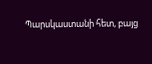Պարսկաստանի հետ, բայց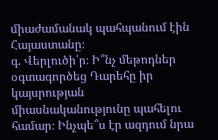միաժամանակ պահպանում էին Հայաստանը։
գ. Վերլուծի՛ր։ Ի՞նչ մեթոդներ օգտագործեց Դարեհը իր կայսրության միասնականությունը պահելու
համար։ Ինչպե՞ս էր ազդում նրա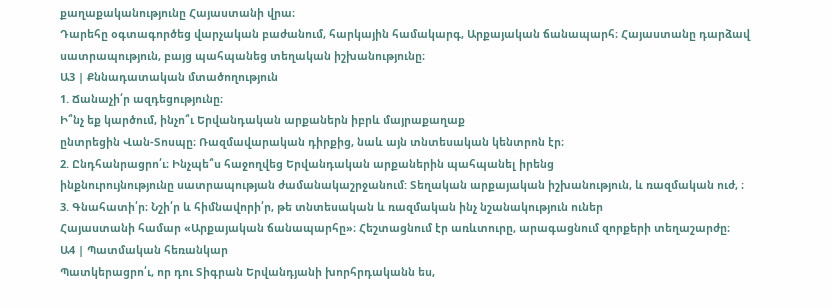քաղաքականությունը Հայաստանի վրա։
Դարեհը օգտագործեց վարչական բաժանում, հարկային համակարգ, Արքայական ճանապարհ։ Հայաստանը դարձավ սատրապություն, բայց պահպանեց տեղական իշխանությունը։
Ա3 | Քննադատական մտածողություն
1. Ճանաչի՛ր ազդեցությունը։
Ի՞նչ եք կարծում, ինչո՞ւ Երվանդական արքաներն իբրև մայրաքաղաք
ընտրեցին Վան-Տոսպը։ Ռազմավարական դիրքից, նաև այն տնտեսական կենտրոն էր։
2. Ընդհանրացրո՛ւ։ Ինչպե՞ս հաջողվեց Երվանդական արքաներին պահպանել իրենց
ինքնուրույնությունը սատրապության ժամանակաշրջանում: Տեղական արքայական իշխանություն, և ռազմական ուժ, ։
3. Գնահատի՛ր։ Նշի՛ր և հիմնավորի՛ր, թե տնտեսական և ռազմական ինչ նշանակություն ուներ
Հայաստանի համար «Արքայական ճանապարհը»։ Հեշտացնում էր առևտուրը, արագացնում զորքերի տեղաշարժը։
Ա4 | Պատմական հեռանկար
Պատկերացրո՛ւ, որ դու Տիգրան Երվանդյանի խորհրդականն ես,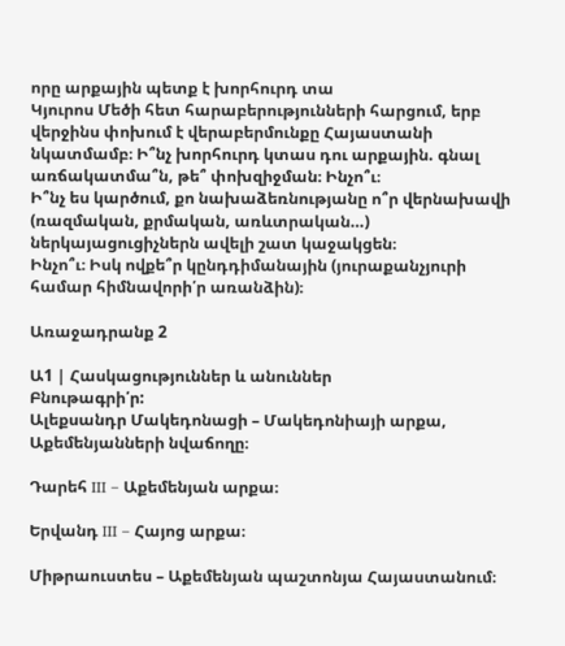որը արքային պետք է խորհուրդ տա
Կյուրոս Մեծի հետ հարաբերությունների հարցում, երբ վերջինս փոխում է վերաբերմունքը Հայաստանի
նկատմամբ։ Ի՞նչ խորհուրդ կտաս դու արքային. գնալ առճակատմա՞ն, թե՞ փոխզիջման։ Ինչո՞ւ։
Ի՞նչ ես կարծում, քո նախաձեռնությանը ո՞ր վերնախավի (ռազմական, քրմական, առևտրական…)
ներկայացուցիչներն ավելի շատ կաջակցեն։
Ինչո՞ւ։ Իսկ ովքե՞ր կընդդիմանային (յուրաքանչյուրի համար հիմնավորի՛ր առանձին)։

Առաջադրանք 2

Ա1 | Հասկացություններ և անուններ
Բնութագրի՛ր:
Ալեքսանդր Մակեդոնացի – Մակեդոնիայի արքա, Աքեմենյանների նվաճողը։

Դարեհ III – Աքեմենյան արքա։

Երվանդ III – Հայոց արքա։

Միթրաուստես – Աքեմենյան պաշտոնյա Հայաստանում։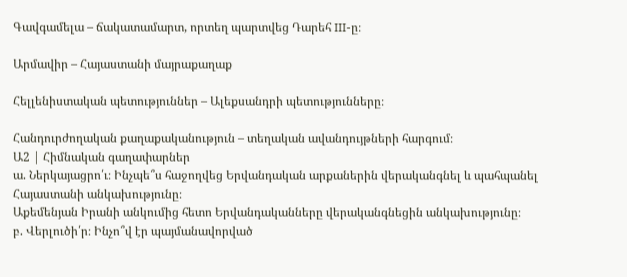Գավգամելա – ճակատամարտ, որտեղ պարտվեց Դարեհ III-ը։

Արմավիր – Հայաստանի մայրաքաղաք

Հելլենիստական պետություններ – Ալեքսանդրի պետությունները։

Հանդուրժողական քաղաքականություն – տեղական ավանդույթների հարգում։
Ա2 | Հիմնական գաղափարներ
ա. Ներկայացրո՛ւ։ Ինչպե՞ս հաջողվեց Երվանդական արքաներին վերականգնել և պահպանել
Հայաստանի անկախությունը։
Աքեմենյան Իրանի անկումից հետո Երվանդականները վերականգնեցին անկախությունը։
բ. Վերլուծի՛ր։ Ինչո՞վ էր պայմանավորված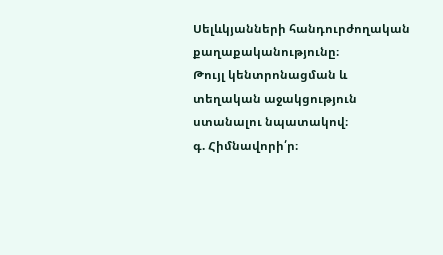Սելևկյանների հանդուրժողական
քաղաքականությունը։
Թույլ կենտրոնացման և տեղական աջակցություն ստանալու նպատակով։
գ. Հիմնավորի՛ր։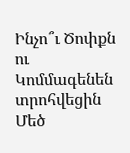Ինչո՞ւ Ծոփքն ու Կոմմագենեն տրոհվեցին Մեծ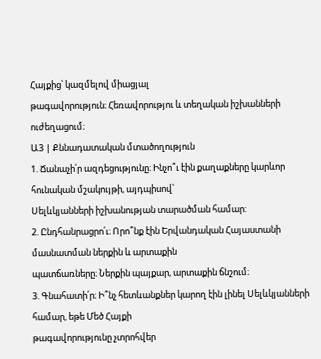Հայքից՝ կազմելով միացյալ
թագավորություն։ Հեռավորությու և տեղական իշխանների ուժեղացում։
Ա3 | Քննադատական մտածողություն
1. Ճանաչի՛ր ազդեցությունը։ Ինչո՞ւ էին քաղաքները կարևոր հունական մշակույթի, այդպիսով՝
Սելևկյանների իշխանության տարածման համար:
2. Ընդհանրացրո՛ւ։ Որո՞նք էին Երվանդական Հայաստանի մասնատման ներքին և արտաքին
պատճառները։ Ներքին պայքար, արտաքին ճնշում։
3. Գնահատի՛ր։ Ի՞նչ հետևանքներ կարող էին լինել Սելևկյանների համար, եթե Մեծ Հայքի
թագավորությունը չտրոհվեր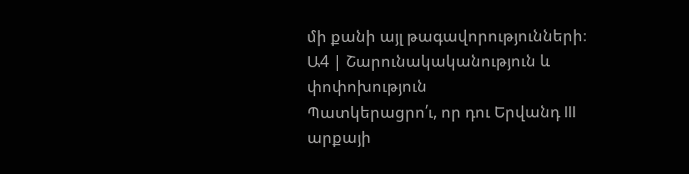մի քանի այլ թագավորությունների։
Ա4 | Շարունակականություն և փոփոխություն
Պատկերացրո՛ւ, որ դու Երվանդ III արքայի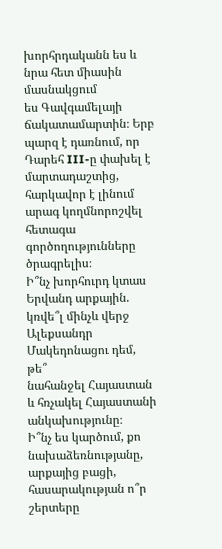խորհրդականն ես և նրա հետ միասին մասնակցում
ես Գավգամելայի ճակատամարտին։ Երբ պարզ է դառնում, որ Դարեհ III-ը փախել է մարտադաշտից, հարկավոր է լինում արագ կողմնորոշվել հետագա գործողությունները ծրագրելիս։
Ի՞նչ խորհուրդ կտաս Երվանդ արքային. կռվե՞լ մինչև վերջ Ալեքսանդր Մակեդոնացու դեմ, թե՞
նահանջել Հայաստան և հռչակել Հայաստանի անկախությունը։
Ի՞նչ ես կարծում, քո նախաձեռնությանը, արքայից բացի, հասարակության ո՞ր շերտերը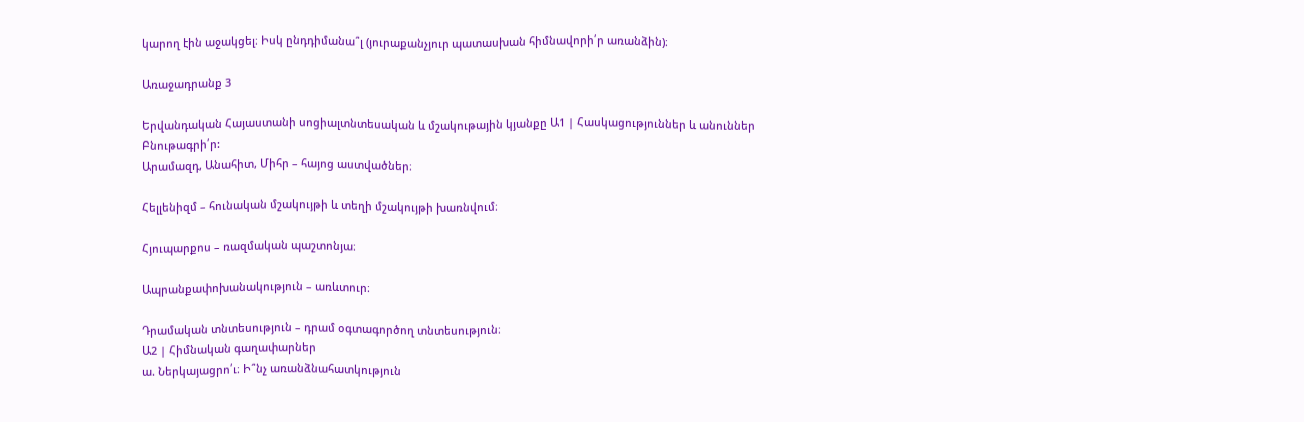կարող էին աջակցել։ Իսկ ընդդիմանա՞լ (յուրաքանչյուր պատասխան հիմնավորի՛ր առանձին)։

Առաջադրանք 3

Երվանդական Հայաստանի սոցիալտնտեսական և մշակութային կյանքը Ա1 | Հասկացություններ և անուններ
Բնութագրի՛ր:
Արամազդ, Անահիտ, Միհր – հայոց աստվածներ։

Հելլենիզմ – հունական մշակույթի և տեղի մշակույթի խառնվում։

Հյուպարքոս – ռազմական պաշտոնյա։

Ապրանքափոխանակություն – առևտուր։

Դրամական տնտեսություն – դրամ օգտագործող տնտեսություն։
Ա2 | Հիմնական գաղափարներ
ա. Ներկայացրո՛ւ։ Ի՞նչ առանձնահատկություն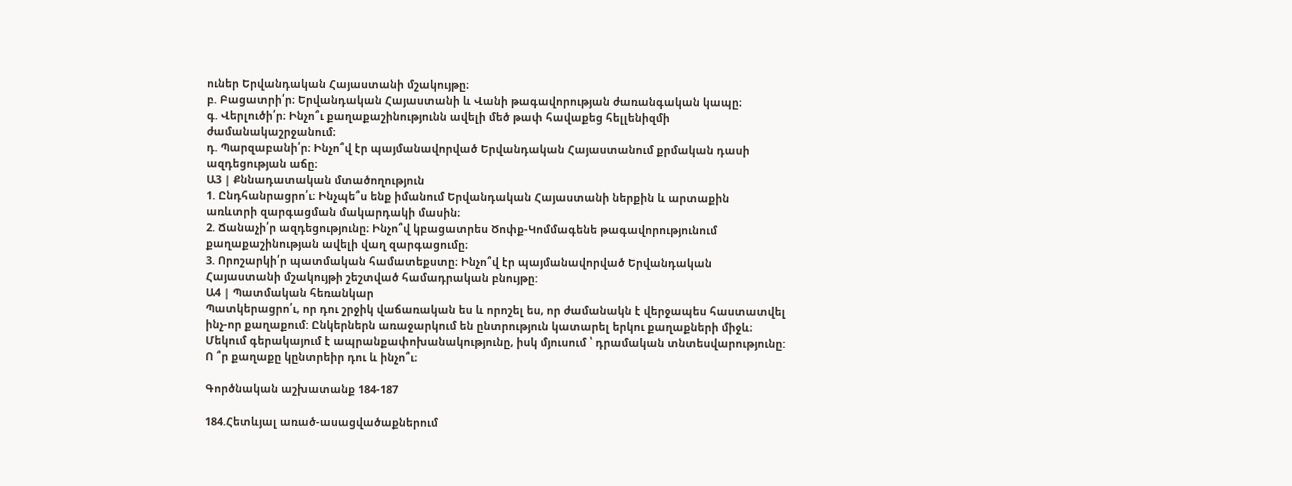ուներ Երվանդական Հայաստանի մշակույթը։
բ. Բացատրի՛ր։ Երվանդական Հայաստանի և Վանի թագավորության ժառանգական կապը։
գ. Վերլուծի՛ր։ Ինչո՞ւ քաղաքաշինությունն ավելի մեծ թափ հավաքեց հելլենիզմի
ժամանակաշրջանում։
դ. Պարզաբանի՛ր։ Ինչո՞վ էր պայմանավորված Երվանդական Հայաստանում քրմական դասի
ազդեցության աճը։
Ա3 | Քննադատական մտածողություն
1. Ընդհանրացրո՛ւ։ Ինչպե՞ս ենք իմանում Երվանդական Հայաստանի ներքին և արտաքին
առևտրի զարգացման մակարդակի մասին։
2. Ճանաչի՛ր ազդեցությունը։ Ինչո՞վ կբացատրես Ծոփք-Կոմմագենե թագավորությունում
քաղաքաշինության ավելի վաղ զարգացումը։
3. Որոշարկի՛ր պատմական համատեքստը։ Ինչո՞վ էր պայմանավորված Երվանդական
Հայաստանի մշակույթի շեշտված համադրական բնույթը:
Ա4 | Պատմական հեռանկար
Պատկերացրո՛ւ, որ դու շրջիկ վաճառական ես և որոշել ես, որ ժամանակն է վերջապես հաստատվել
ինչ-որ քաղաքում: Ընկերներն առաջարկում են ընտրություն կատարել երկու քաղաքների միջև։
Մեկում գերակայում է ապրանքափոխանակությունը, իսկ մյուսում ՝ դրամական տնտեսվարությունը:
Ո ՞ր քաղաքը կընտրեիր դու և ինչո՞ւ։

Գործնական աշխատանք 184-187

184.Հետևյալ առած-ասացվածաքներում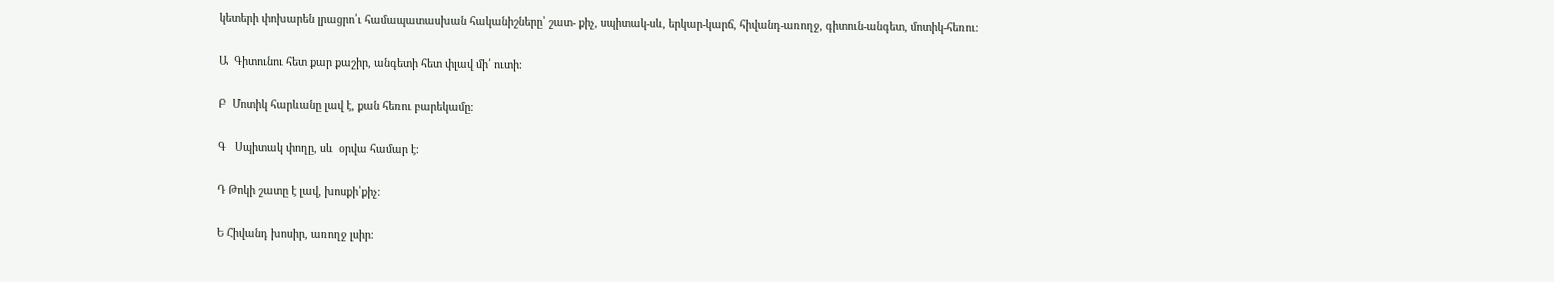կետերի փոխարեն լրացրո՛ւ համապատասխան հականիշները՝ շատ- քիչ, սպիտակ-սև, երկար-կարճ, հիվանդ-առողջ, գիտուն-անգետ, մոտիկ-հեռու։

Ա  Գիտունու հետ քար քաշիր, անգետի հետ փլավ մի՛ ուտի։

Բ  Մոտիկ հարևանը լավ է, քան հեռու բարեկամը։

Գ   Սպիտակ փողը, սև  օրվա համար է։

Դ Թոկի շատը է լավ, խոսքի՝քիչ։

Ե Հիվանդ խոսիր, առողջ լսիր։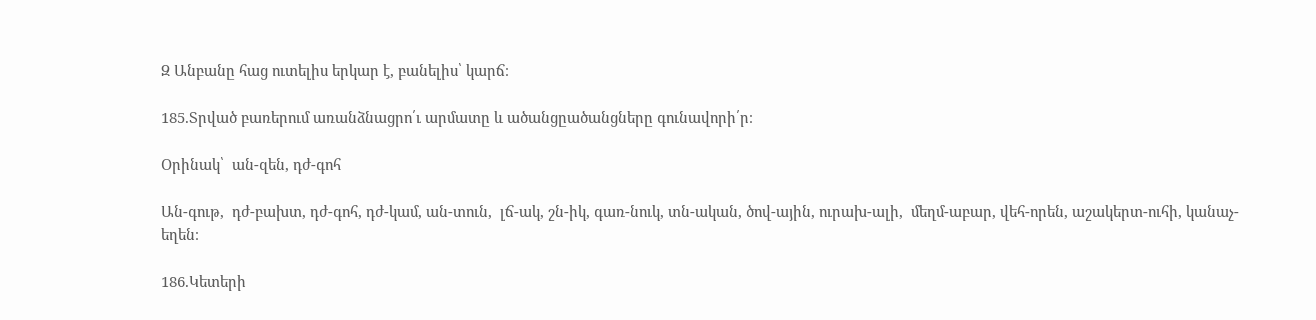Զ Անբանը հաց ուտելիս երկար է, բանելիս՝ կարճ։

185.Տրված բառերում առանձնացրո՛ւ արմատը և ածանցըածանցները գունավորի՛ր։

Օրինակ՝  ան-զեն, դժ-գոհ

Ան-գութ,  դժ-բախտ, դժ-գոհ, դժ-կամ, ան-տուն,  լճ-ակ, շն-իկ, գառ-նուկ, տն-ական, ծով-ային, ուրախ-ալի,  մեղմ-աբար, վեհ-որեն, աշակերտ-ուհի, կանաչ-եղեն։

186.Կետերի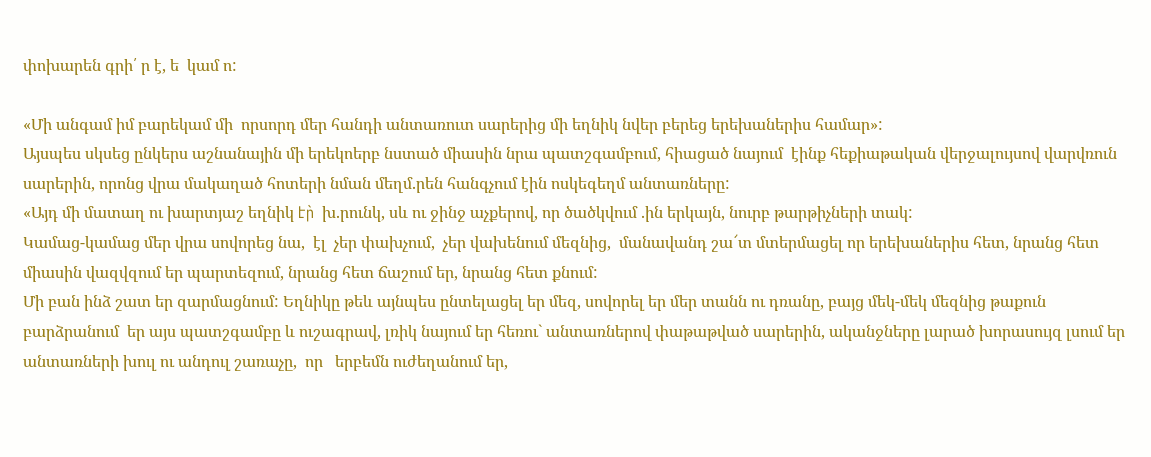փոխարեն գրի՛ ր է, ե  կամ ո:

«Մի անգամ իմ բարեկամ մի  որսորդ մեր հանդի անտառուտ սարերից մի եղնիկ նվեր բերեց երեխաներիս համար»:
Այսպես սկսեց ընկերս աշնանային մի երեկոերբ նստած միասին նրա պատշգամբում, հիացած նայում  էինք հեքիաթական վերջալույսով վարվռուն սարերին, որոնց վրա մակաղած հոտերի նման մեղմ.րեն հանգչում էին ոսկեգեղմ անտառները:
«Այդ մի մատաղ ու խարտյաշ եղնիկ էր̀  խ.րունկ, սև ու ջինջ աչքերով, որ ծածկվում .ին երկայն, նուրբ թարթիչների տակ:
Կամաց-կամաց մեր վրա սովորեց նա,  էլ  չեր փախչում,  չեր վախենում մեզնից,  մանավանդ շա՜տ մտերմացել որ երեխաներիս հետ, նրանց հետ միասին վազվզում եր պարտեզում, նրանց հետ ճաշում եր, նրանց հետ քնում:
Մի բան ինձ շատ եր զարմացնում: Եղնիկը թեև այնպես ընտելացել եր մեզ, սովորել եր մեր տանն ու դռանը, բայց մեկ-մեկ մեզնից թաքուն բարձրանում  եր այս պատշգամբը և ուշագրավ, լռիկ նայում եր հեռու` անտառներով փաթաթված սարերին, ականջները լարած խորասույզ լսում եր անտառների խուլ ու անդուլ շառաչը,  որ   երբեմն ուժեղանում եր,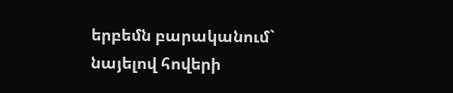երբեմն բարականում` նայելով հովերի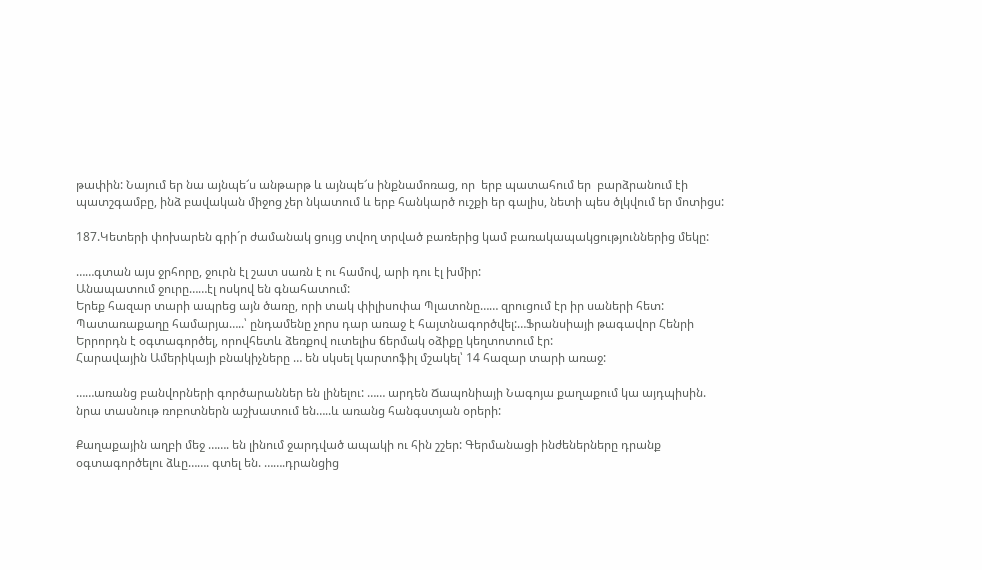թափին: Նայում եր նա այնպե՜ս անթարթ և այնպե՜ս ինքնամոռաց, որ  երբ պատահում եր  բարձրանում էի պատշգամբը, ինձ բավական միջոց չեր նկատում և երբ հանկարծ ուշքի եր գալիս, նետի պես ծլկվում եր մոտիցս:

187.Կետերի փոխարեն գրի´ր ժամանակ ցույց տվող տրված բառերից կամ բառակապակցություններից մեկը:

……գտան այս ջրհորը, ջուրն էլ շատ սառն է ու համով, արի դու էլ խմիր:
Անապատում ջուրը……էլ ոսկով են գնահատում:
Երեք հազար տարի ապրեց այն ծառը, որի տակ փիլիսոփա Պլատոնը…… զրուցում էր իր սաների հետ:
Պատառաքաղը համարյա…..՝ ընդամենը չորս դար առաջ է հայտնագործվել:…Ֆրանսիայի թագավոր Հենրի Երրորդն է օգտագործել, որովհետև ձեռքով ուտելիս ճերմակ օձիքը կեղտոտում էր:
Հարավային Ամերիկայի բնակիչները … են սկսել կարտոֆիլ մշակել՝ 14 հազար տարի առաջ:

……առանց բանվորների գործարաններ են լինելու: …… արդեն Ճապոնիայի Նագոյա քաղաքում կա այդպիսին. նրա տասնութ ռոբոտներն աշխատում են…..և առանց հանգստյան օրերի:

Քաղաքային աղբի մեջ ……. են լինում ջարդված ապակի ու հին շշեր: Գերմանացի ինժեներները դրանք օգտագործելու ձևը……. գտել են. …….դրանցից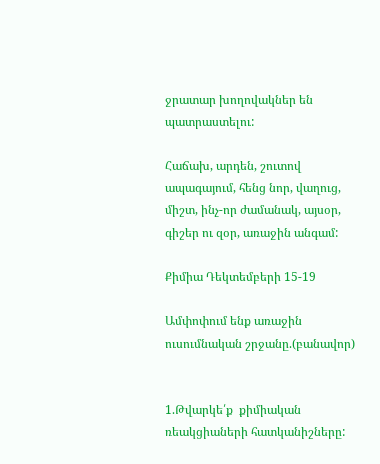ջրատար խողովակներ են պատրաստելու:

Հաճախ, արդեն, շուտով ապագայում, հենց նոր, վաղուց, միշտ, ինչ-որ ժամանակ, այսօր, գիշեր ու զօր, առաջին անգամ:

Քիմիա Դեկտեմբերի 15-19

Ամփոփում ենք առաջին ուսումնական շրջանը.(բանավոր)


1.Թվարկե՛ք  քիմիական ռեակցիաների հատկանիշները: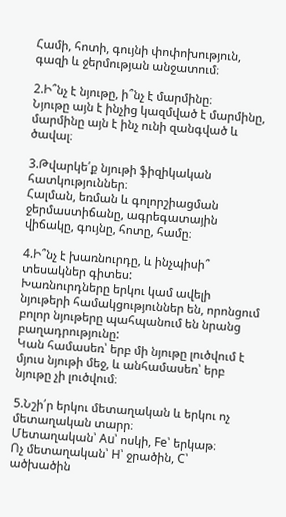Համի, հոտի, գույնի փոփոխություն, գազի և ջերմության անջատում։

2.Ի՞նչ է նյութը, ի՞նչ է մարմինը։
Նյութը այն է ինչից կազմված է մարմինը, մարմինը այն է ինչ ունի զանգված և ծավալ։

3.Թվարկե՛ք նյութի ֆիզիկական հատկություններ։
Հալման, եռման և գոլորշիացման ջերմաստիճանը, ագրեգատային վիճակը, գույնը, հոտը, համը։

4.Ի՞նչ է խառնուրդը, և ինչպիսի՞ տեսակներ գիտես:
Խառնուրդները երկու կամ ավելի նյութերի համակցություններ են, որոնցում բոլոր նյութերը պահպանում են նրանց բաղադրությունը:
Կան համասեռ՝ երբ մի նյութը լուծվում է մյուս նյութի մեջ, և անհամասեռ՝ երբ նյութը չի լուծվում։

5.Նշի՛ր երկու մետաղական և երկու ոչ մետաղական տարր։
Մետաղական՝ Au՝ ոսկի, Fe՝ երկաթ։
Ոչ մետաղական՝ H՝ ջրածին, C՝ ածխածին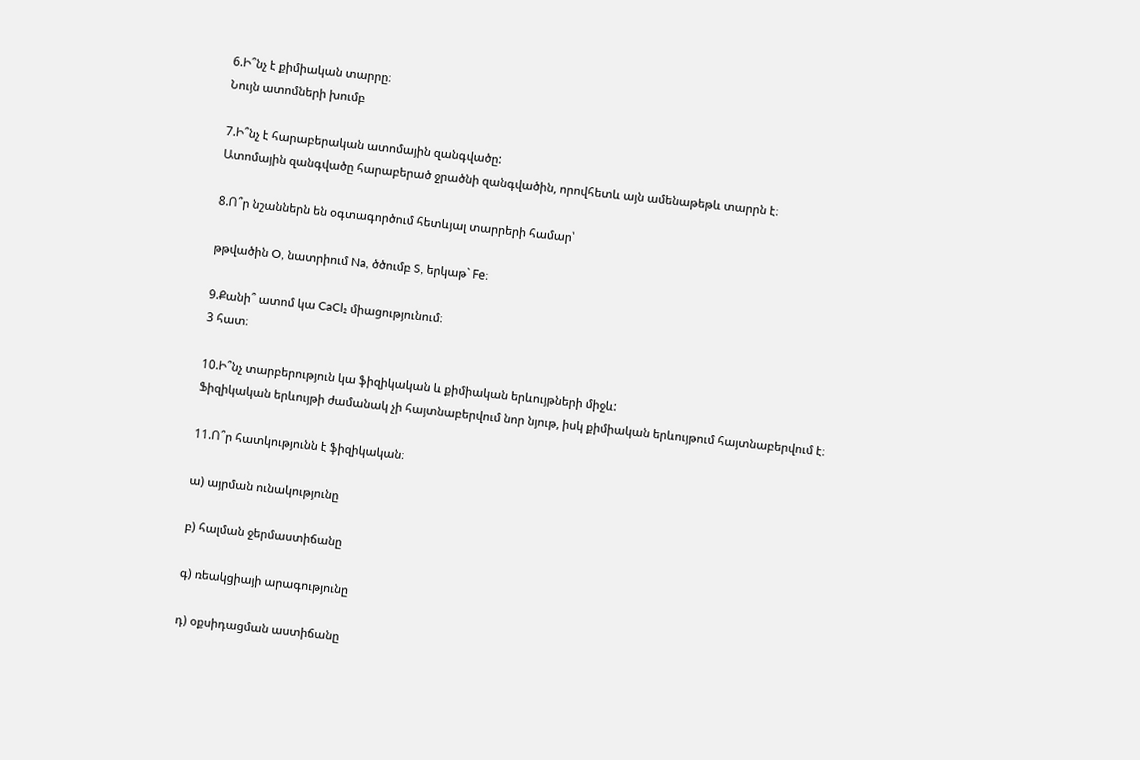6.Ի՞նչ է քիմիական տարրը։
Նույն ատոմների խումբ

7.Ի՞նչ է հարաբերական ատոմային զանգվածը:
Ատոմային զանգվածը հարաբերած ջրածնի զանգվածին, որովհետև այն ամենաթեթև տարրն է։

8.Ո՞ր նշաններն են օգտագործում հետևյալ տարրերի համար՝

թթվածին O, նատրիում Na, ծծումբ S, երկաթ` Fe։

9.Քանի՞ ատոմ կա CaCl₂ միացությունում։
3 հատ։

10.Ի՞նչ տարբերություն կա ֆիզիկական և քիմիական երևույթների միջև:
Ֆիզիկական երևույթի ժամանակ չի հայտնաբերվում նոր նյութ, իսկ քիմիական երևույթում հայտնաբերվում է։

11.Ո՞ր հատկությունն է ֆիզիկական։

ա) այրման ունակությունը

բ) հալման ջերմաստիճանը

գ) ռեակցիայի արագությունը

դ) օքսիդացման աստիճանը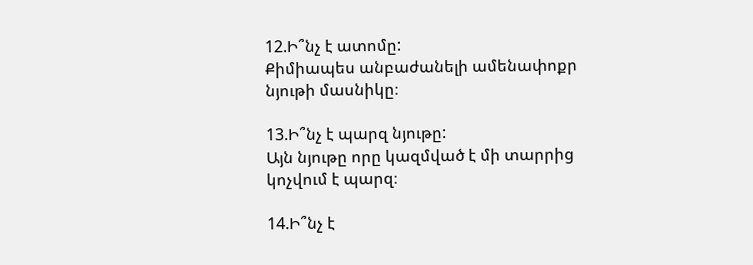12.Ի՞նչ է ատոմը:
Քիմիապես անբաժանելի ամենափոքր նյութի մասնիկը։

13.Ի՞նչ է պարզ նյութը:
Այն նյութը որը կազմված է մի տարրից կոչվում է պարզ։

14.Ի՞նչ է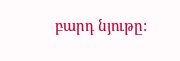բարդ նյութը: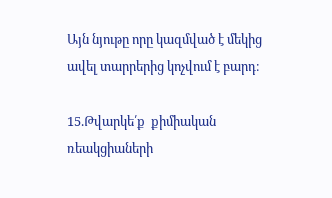Այն նյութը որը կազմված է մեկից ավել տարրերից կոչվում է բարդ։

15.Թվարկե՛ք  քիմիական ռեակցիաների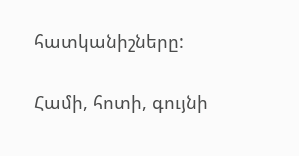հատկանիշները:

Համի, հոտի, գույնի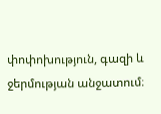փոփոխություն, գազի և ջերմության անջատում։